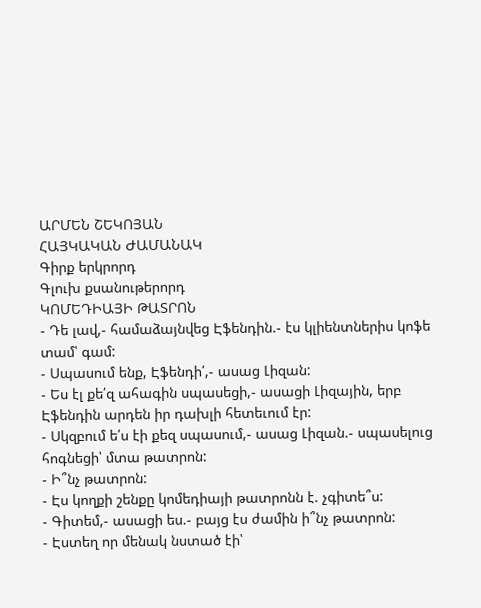ԱՐՄԵՆ ՇԵԿՈՅԱՆ
ՀԱՅԿԱԿԱՆ ԺԱՄԱՆԱԿ
Գիրք երկրորդ
Գլուխ քսանութերորդ
ԿՈՄԵԴԻԱՅԻ ԹԱՏՐՈՆ
- Դե լավ,- համաձայնվեց Էֆենդին.- էս կլիենտներիս կոֆե տամ՝ գամ:
- Սպասում ենք, Էֆենդի՛,- ասաց Լիզան:
- Ես էլ քե՛զ ահագին սպասեցի,- ասացի Լիզային, երբ Էֆենդին արդեն իր դախլի հետեւում էր:
- Սկզբում ե՛ս էի քեզ սպասում,- ասաց Լիզան.- սպասելուց հոգնեցի՝ մտա թատրոն:
- Ի՞նչ թատրոն:
- Էս կողքի շենքը կոմեդիայի թատրոնն է. չգիտե՞ս:
- Գիտեմ,- ասացի ես.- բայց էս ժամին ի՞նչ թատրոն:
- Էստեղ որ մենակ նստած էի՝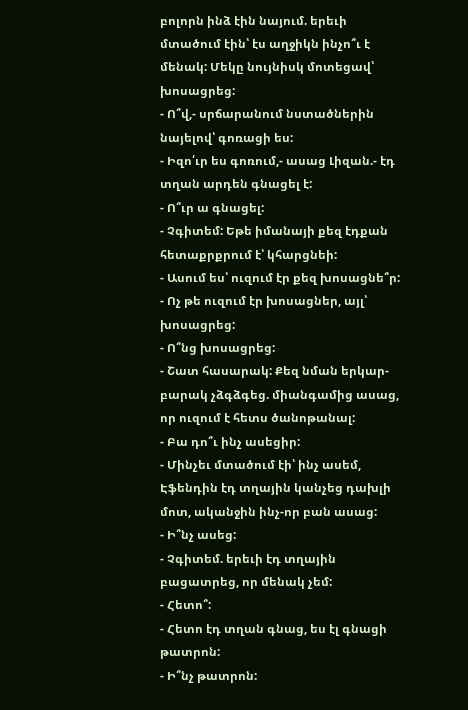բոլորն ինձ էին նայում. երեւի մտածում էին՝ էս աղջիկն ինչո՞ւ է մենակ: Մեկը նույնիսկ մոտեցավ՝ խոսացրեց:
- Ո՞վ,- սրճարանում նստածներին նայելով՝ գոռացի ես:
- Իզո՛ւր ես գոռում,- ասաց Լիզան.- էդ տղան արդեն գնացել է:
- Ո՞ւր ա գնացել:
- Չգիտեմ: Եթե իմանայի քեզ էդքան հետաքրքրում է՝ կհարցնեի:
- Ասում ես՝ ուզում էր քեզ խոսացնե՞ր:
- Ոչ թե ուզում էր խոսացներ, այլ՝ խոսացրեց:
- Ո՞նց խոսացրեց:
- Շատ հասարակ: Քեզ նման երկար-բարակ չձգձգեց. միանգամից ասաց, որ ուզում է հետս ծանոթանալ:
- Բա դո՞ւ ինչ ասեցիր:
- Մինչեւ մտածում էի՝ ինչ ասեմ, Էֆենդին էդ տղային կանչեց դախլի մոտ, ականջին ինչ-որ բան ասաց:
- Ի՞նչ ասեց:
- Չգիտեմ. երեւի էդ տղային բացատրեց, որ մենակ չեմ:
- Հետո՞:
- Հետո էդ տղան գնաց, ես էլ գնացի թատրոն:
- Ի՞նչ թատրոն: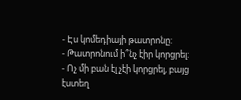- Էս կոմեդիայի թատրոնը:
- Թատրոնում ի՞նչ էիր կորցրել:
- Ոչ մի բան էլ չէի կորցրել, բայց էստեղ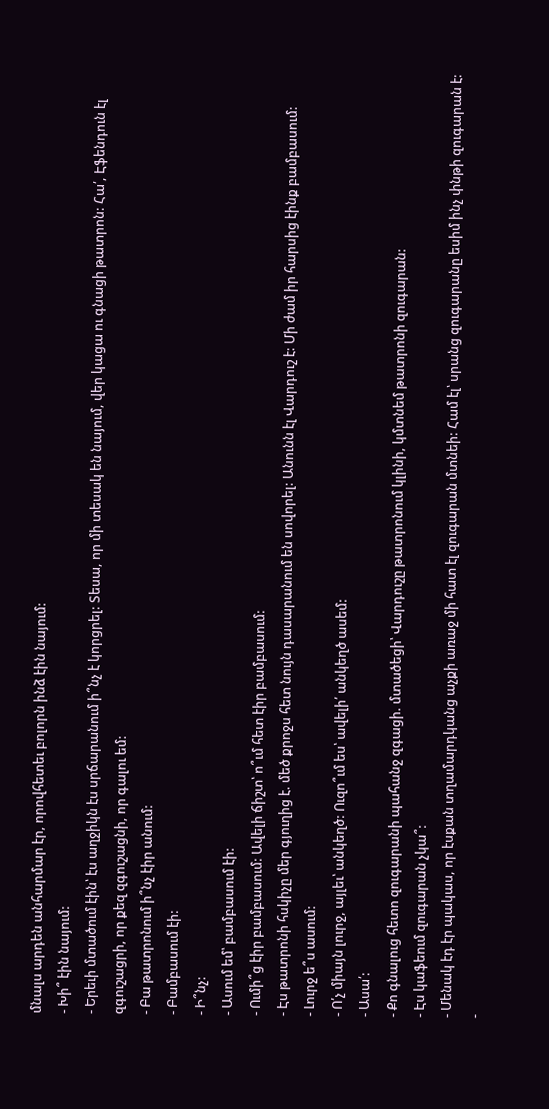մնալս արդեն անհարմար էր, որովհետեւ բոլորն ինձ էին նայում:
- Խի՞ էին նայում:
- Երեւի մտածում էին՝ էս աղջիկն էս սրճարանում ի՞նչ է կորցրել: Տեսա, որ մի տեսակ են նայում, վեր կացա ու գնացի թատրոն: Հա՛, Էֆենդուն էլ զգուշացրի, որ քեզ զգուշացնի, որ գալու եմ:
- Բա թատրոնում ի՞նչ էիր անում:
- Բամբասում էի:
- Ի՞նչ:
- Ասում եմ՝ բամբասում էի:
- Ումի՞ց էիր բամբասում: Ավելի ճիշտ՝ ո՞ւմ հետ էիր բամբասում:
- Էս թատրոնի հսկիչը մեր գյուղից է. մեծ քրոջս հետ նույն դասարանում են սովորել: Անունն էլ Վարդուշ է: Մի ժամ իր հարսից էինք բամբասում:
- Լուրջ ե՞ս ասում:
- Ո՛չ միայն լուրջ, այլեւ՝ անկեղծ: Ուզո՞ւմ ես՝ ավելի՛ անկեղծ ասեմ:
- Ասա՛:
- Քո գնալուց հետո զուգարանի պահանջ զգացի. մտածեցի՝ Վարդուշը թատրոնում կլինի, կմտնեմ թատրոնի զուգարան:
- Էս կաֆեում զուգարան չկա՞:
- Մենակ էդ էր պակաս, որ էսքան տղամարդկանց աչքի առաջ մի հատ էլ զուգարան մտնեի: Համ էլ՝ սրանց զուգարանը եսիմ ինչ փնթի զուգարան է:
-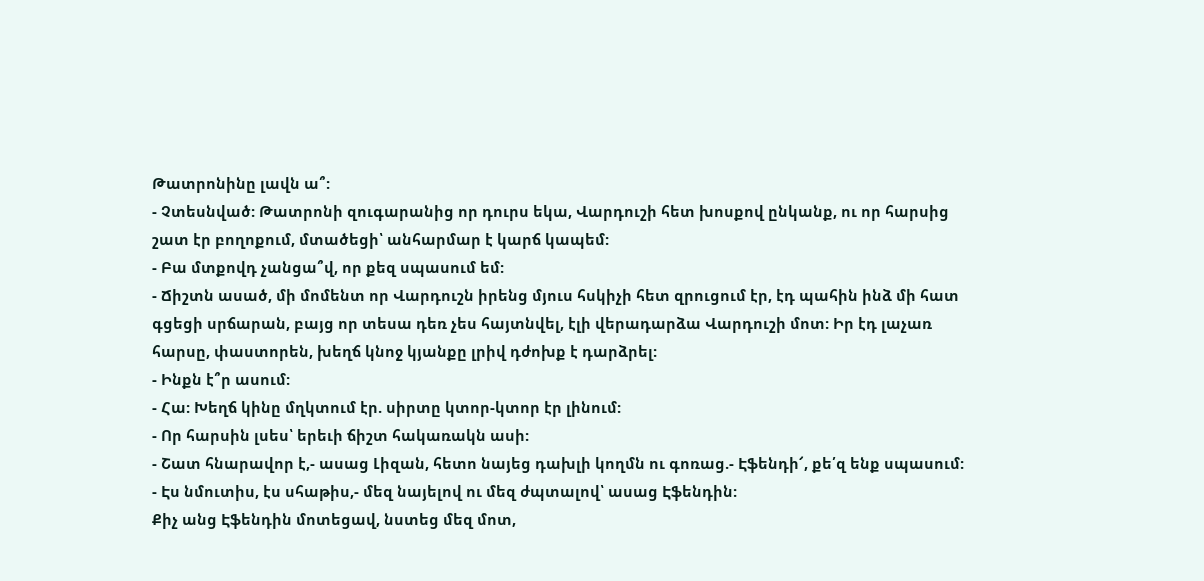Թատրոնինը լավն ա՞:
- Չտեսնված: Թատրոնի զուգարանից որ դուրս եկա, Վարդուշի հետ խոսքով ընկանք, ու որ հարսից շատ էր բողոքում, մտածեցի՝ անհարմար է կարճ կապեմ:
- Բա մտքովդ չանցա՞վ, որ քեզ սպասում եմ:
- Ճիշտն ասած, մի մոմենտ որ Վարդուշն իրենց մյուս հսկիչի հետ զրուցում էր, էդ պահին ինձ մի հատ գցեցի սրճարան, բայց որ տեսա դեռ չես հայտնվել, էլի վերադարձա Վարդուշի մոտ: Իր էդ լաչառ հարսը, փաստորեն, խեղճ կնոջ կյանքը լրիվ դժոխք է դարձրել:
- Ինքն է՞ր ասում:
- Հա: Խեղճ կինը մղկտում էր. սիրտը կտոր-կտոր էր լինում:
- Որ հարսին լսես՝ երեւի ճիշտ հակառակն ասի:
- Շատ հնարավոր է,- ասաց Լիզան, հետո նայեց դախլի կողմն ու գոռաց.- Էֆենդի՜, քե՛զ ենք սպասում:
- Էս նմուտիս, էս սհաթիս,- մեզ նայելով ու մեզ ժպտալով՝ ասաց Էֆենդին:
Քիչ անց Էֆենդին մոտեցավ, նստեց մեզ մոտ,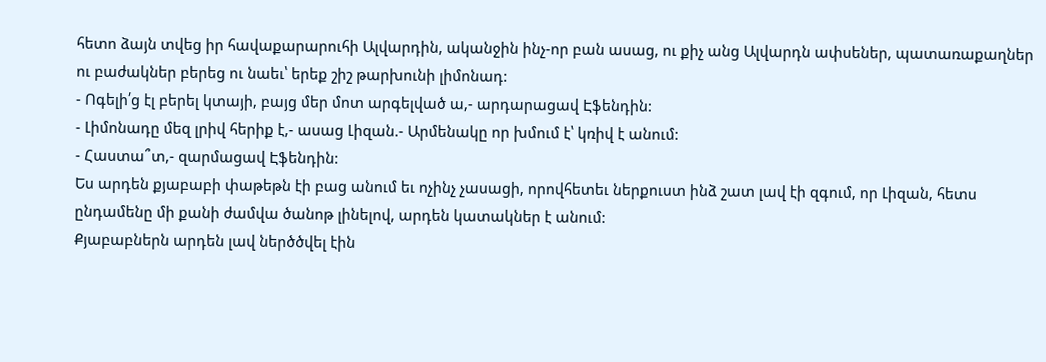հետո ձայն տվեց իր հավաքարարուհի Ալվարդին, ականջին ինչ-որ բան ասաց, ու քիչ անց Ալվարդն ափսեներ, պատառաքաղներ ու բաժակներ բերեց ու նաեւ՝ երեք շիշ թարխունի լիմոնադ:
- Ոգելի՛ց էլ բերել կտայի, բայց մեր մոտ արգելված ա,- արդարացավ Էֆենդին:
- Լիմոնադը մեզ լրիվ հերիք է,- ասաց Լիզան.- Արմենակը որ խմում է՝ կռիվ է անում:
- Հաստա՞տ,- զարմացավ Էֆենդին:
Ես արդեն քյաբաբի փաթեթն էի բաց անում եւ ոչինչ չասացի, որովհետեւ ներքուստ ինձ շատ լավ էի զգում, որ Լիզան, հետս ընդամենը մի քանի ժամվա ծանոթ լինելով, արդեն կատակներ է անում:
Քյաբաբներն արդեն լավ ներծծվել էին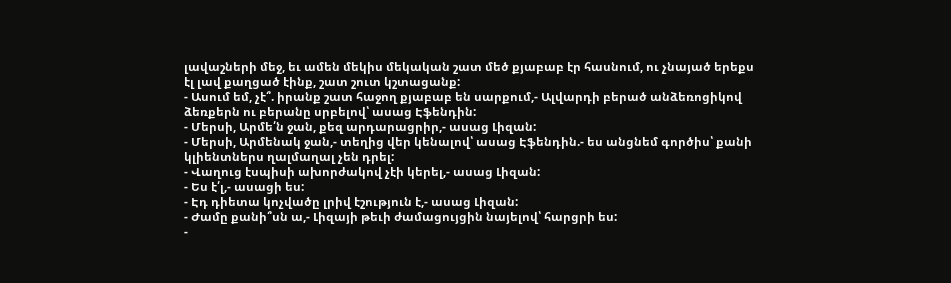լավաշների մեջ, եւ ամեն մեկիս մեկական շատ մեծ քյաբաբ էր հասնում, ու չնայած երեքս էլ լավ քաղցած էինք, շատ շուտ կշտացանք:
- Ասում եմ, չէ՞. իրանք շատ հաջող քյաբաբ են սարքում,- Ալվարդի բերած անձեռոցիկով ձեռքերն ու բերանը սրբելով՝ ասաց Էֆենդին:
- Մերսի, Արմե՛ն ջան, քեզ արդարացրիր,- ասաց Լիզան:
- Մերսի, Արմենակ ջան,- տեղից վեր կենալով՝ ասաց Էֆենդին.- ես անցնեմ գործիս՝ քանի կլիենտներս ղալմաղալ չեն դրել:
- Վաղուց էսպիսի ախորժակով չէի կերել,- ասաց Լիզան:
- Ես է՛լ,- ասացի ես:
- Էդ դիետա կոչվածը լրիվ էշություն է,- ասաց Լիզան:
- Ժամը քանի՞սն ա,- Լիզայի թեւի ժամացույցին նայելով՝ հարցրի ես:
-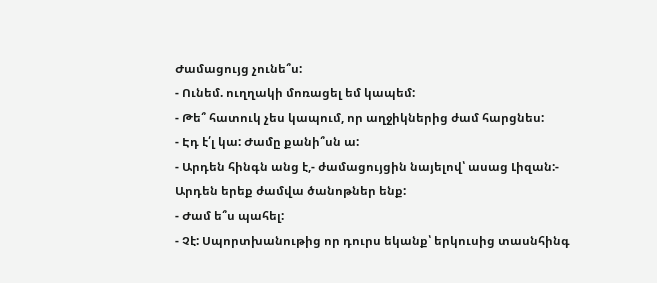Ժամացույց չունե՞ս:
- Ունեմ. ուղղակի մոռացել եմ կապեմ:
- Թե՞ հատուկ չես կապում, որ աղջիկներից ժամ հարցնես:
- Էդ է՛լ կա: Ժամը քանի՞սն ա:
- Արդեն հինգն անց է,- ժամացույցին նայելով՝ ասաց Լիզան:- Արդեն երեք ժամվա ծանոթներ ենք:
- Ժամ ե՞ս պահել:
- Չէ: Սպորտխանութից որ դուրս եկանք՝ երկուսից տասնհինգ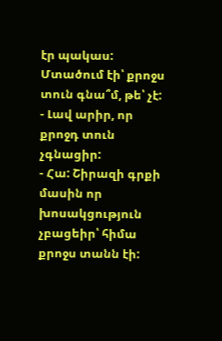էր պակաս: Մտածում էի՝ քրոջս տուն գնա՞մ, թե՝ չէ:
- Լավ արիր, որ քրոջդ տուն չգնացիր:
- Հա: Շիրազի գրքի մասին որ խոսակցություն չբացեիր՝ հիմա քրոջս տանն էի: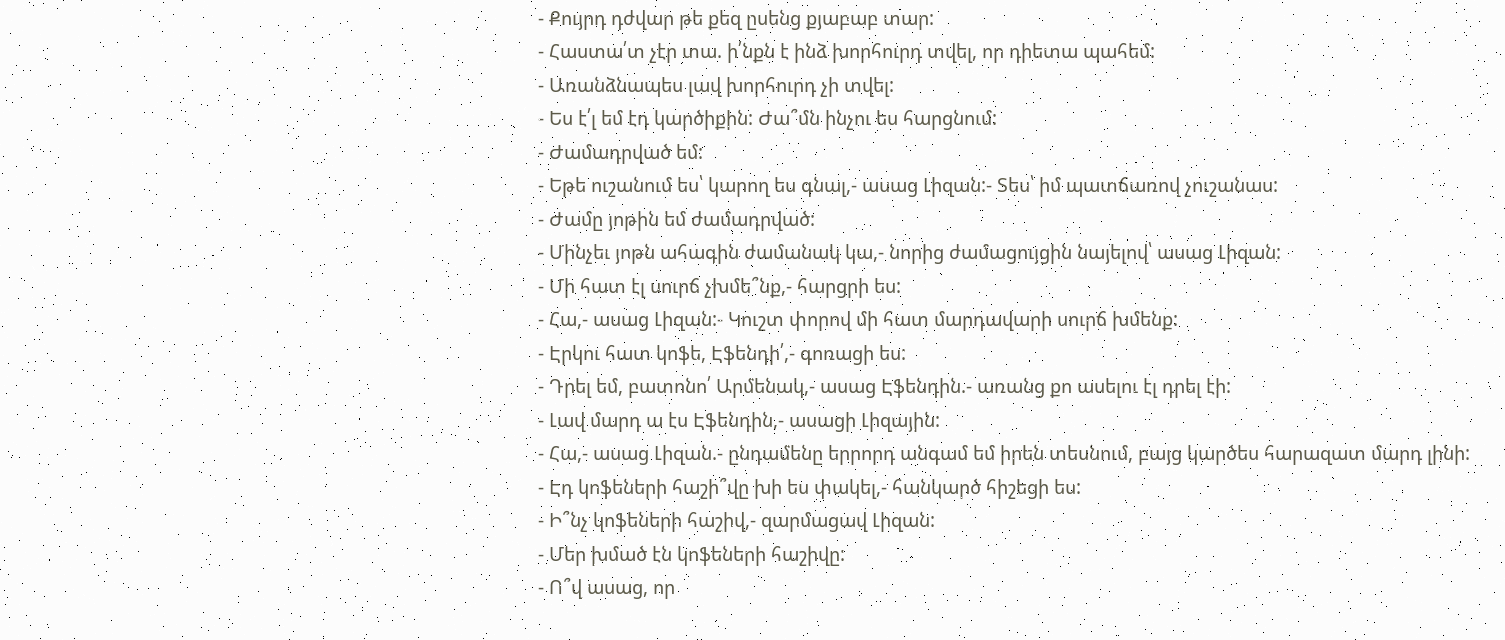- Քույրդ դժվար թե քեզ ըսենց քյաբաբ տար:
- Հաստա՛տ չէր տա. ի՛նքն է ինձ խորհուրդ տվել, որ դիետա պահեմ:
- Առանձնապես լավ խորհուրդ չի տվել:
- Ես է՛լ եմ էդ կարծիքին: Ժա՞մն ինչու ես հարցնում:
- Ժամադրված եմ:
- Եթե ուշանում ես՝ կարող ես գնալ,- ասաց Լիզան:- Տես՝ իմ պատճառով չուշանաս:
- Ժամը յոթին եմ ժամադրված:
- Մինչեւ յոթն ահագին ժամանակ կա,- նորից ժամացույցին նայելով՝ ասաց Լիզան:
- Մի հատ էլ սուրճ չխմե՞նք,- հարցրի ես:
- Հա,- ասաց Լիզան:- Կուշտ փորով մի հատ մարդավարի սուրճ խմենք:
- Էրկու հատ կոֆե, Էֆենդի՛,- գոռացի ես:
- Դրել եմ, բատոնո՛ Արմենակ,- ասաց Էֆենդին.- առանց քո ասելու էլ դրել էի:
- Լավ մարդ ա էս Էֆենդին,- ասացի Լիզային:
- Հա,- ասաց Լիզան.- ընդամենը երրորդ անգամ եմ իրեն տեսնում, բայց կարծես հարազատ մարդ լինի:
- Էդ կոֆեների հաշի՞վը խի ես փակել,- հանկարծ հիշեցի ես:
- Ի՞նչ կոֆեների հաշիվ,- զարմացավ Լիզան:
- Մեր խմած էն կոֆեների հաշիվը:
- Ո՞վ ասաց, որ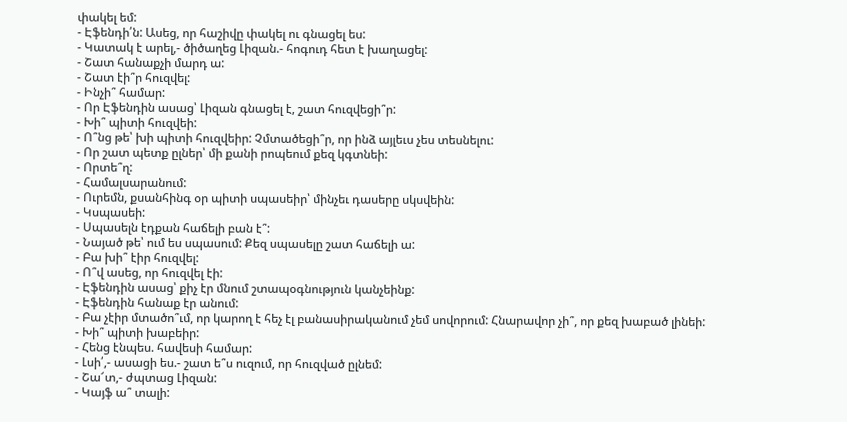փակել եմ:
- Էֆենդի՛ն: Ասեց, որ հաշիվը փակել ու գնացել ես:
- Կատակ է արել,- ծիծաղեց Լիզան.- հոգուդ հետ է խաղացել:
- Շատ հանաքչի մարդ ա:
- Շատ էի՞ր հուզվել:
- Ինչի՞ համար:
- Որ Էֆենդին ասաց՝ Լիզան գնացել է, շատ հուզվեցի՞ր:
- Խի՞ պիտի հուզվեի:
- Ո՞նց թե՝ խի պիտի հուզվեիր: Չմտածեցի՞ր, որ ինձ այլեւս չես տեսնելու:
- Որ շատ պետք ըլներ՝ մի քանի րոպեում քեզ կգտնեի:
- Որտե՞ղ:
- Համալսարանում:
- Ուրեմն, քսանհինգ օր պիտի սպասեիր՝ մինչեւ դասերը սկսվեին:
- Կսպասեի:
- Սպասելն էդքան հաճելի բան է՞:
- Նայած թե՝ ում ես սպասում: Քեզ սպասելը շատ հաճելի ա:
- Բա խի՞ էիր հուզվել:
- Ո՞վ ասեց, որ հուզվել էի:
- Էֆենդին ասաց՝ քիչ էր մնում շտապօգնություն կանչեինք:
- Էֆենդին հանաք էր անում:
- Բա չէիր մտածո՞ւմ, որ կարող է հեչ էլ բանասիրականում չեմ սովորում: Հնարավոր չի՞, որ քեզ խաբած լինեի:
- Խի՞ պիտի խաբեիր:
- Հենց էնպես. հավեսի համար:
- Լսի՛,- ասացի ես.- շատ ե՞ս ուզում, որ հուզված ըլնեմ:
- Շա՜տ,- ժպտաց Լիզան:
- Կայֆ ա՞ տալի: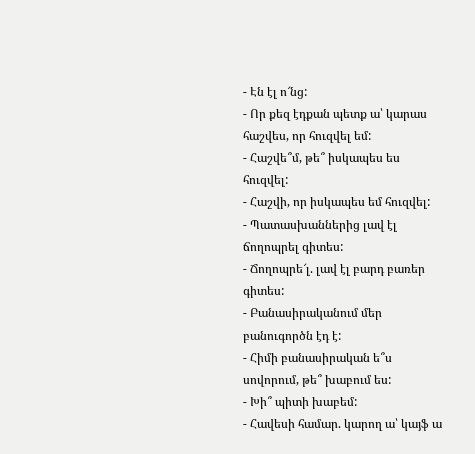- Էն էլ ո՜նց:
- Որ քեզ էդքան պետք ա՝ կարաս հաշվես, որ հուզվել եմ:
- Հաշվե՞մ, թե՞ իսկապես ես հուզվել:
- Հաշվի, որ իսկապես եմ հուզվել:
- Պատասխաններից լավ էլ ճողոպրել գիտես:
- Ճողոպրե՜լ. լավ էլ բարդ բառեր գիտես:
- Բանասիրականում մեր բանուգործն էդ է:
- Հիմի բանասիրական ե՞ս սովորում, թե՞ խաբում ես:
- Խի՞ պիտի խաբեմ:
- Հավեսի համար. կարող ա՝ կայֆ ա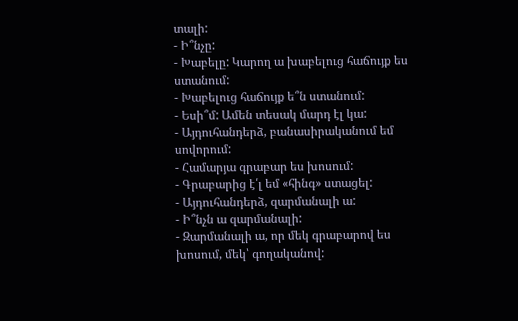տալի:
- Ի՞նչը:
- Խաբելը: Կարող ա խաբելուց հաճույք ես ստանում:
- Խաբելուց հաճույք ե՞ն ստանում:
- Եսի՞մ: Ամեն տեսակ մարդ էլ կա:
- Այդուհանդերձ, բանասիրականում եմ սովորում:
- Համարյա գրաբար ես խոսում:
- Գրաբարից է՛լ եմ «հինգ» ստացել:
- Այդուհանդերձ, զարմանալի ա:
- Ի՞նչն ա զարմանալի:
- Զարմանալի ա, որ մեկ գրաբարով ես խոսում, մեկ՝ գողականով: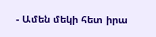- Ամեն մեկի հետ իրա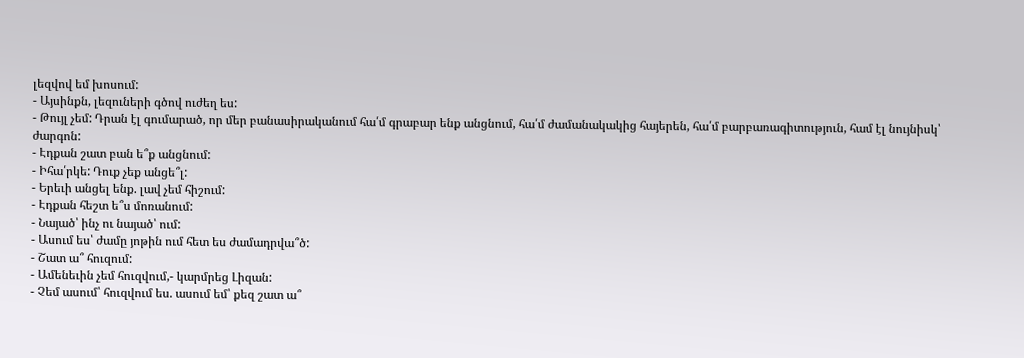լեզվով եմ խոսում:
- Այսինքն, լեզուների գծով ուժեղ ես:
- Թույլ չեմ: Դրան էլ գումարած, որ մեր բանասիրականում հա՛մ գրաբար ենք անցնում, հա՛մ ժամանակակից հայերեն, հա՛մ բարբառագիտություն, համ էլ նույնիսկ՝ ժարգոն:
- Էդքան շատ բան ե՞ք անցնում:
- Իհա՛րկե: Դուք չեք անցե՞լ:
- Երեւի անցել ենք. լավ չեմ հիշում:
- Էդքան հեշտ ե՞ս մոռանում:
- Նայած՝ ինչ ու նայած՝ ում:
- Ասում ես՝ ժամը յոթին ում հետ ես ժամադրվա՞ծ:
- Շատ ա՞ հուզում:
- Ամենեւին չեմ հուզվում,- կարմրեց Լիզան:
- Չեմ ասում՝ հուզվում ես. ասում եմ՝ քեզ շատ ա՞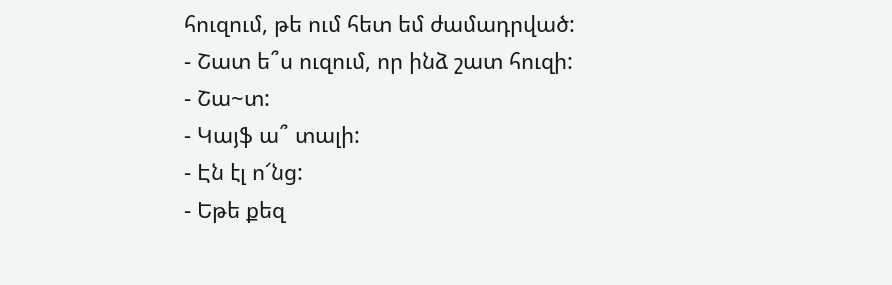հուզում, թե ում հետ եմ ժամադրված:
- Շատ ե՞ս ուզում, որ ինձ շատ հուզի:
- Շա~տ:
- Կայֆ ա՞ տալի:
- Էն էլ ո՜նց:
- Եթե քեզ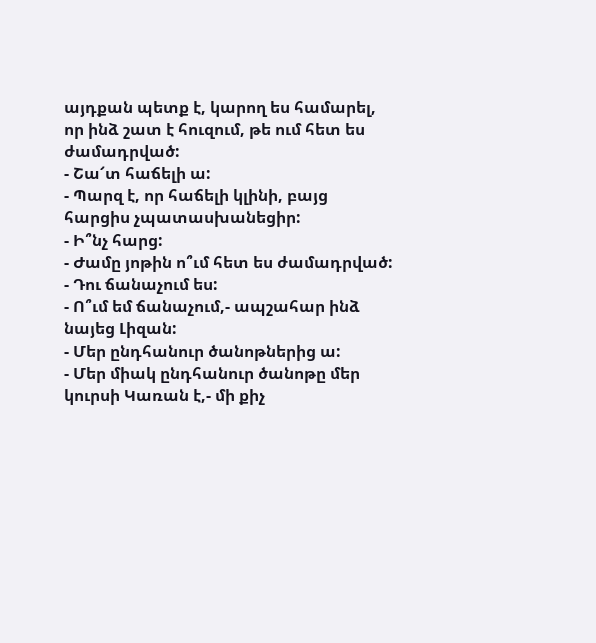այդքան պետք է, կարող ես համարել, որ ինձ շատ է հուզում, թե ում հետ ես ժամադրված:
- Շա՜տ հաճելի ա:
- Պարզ է, որ հաճելի կլինի, բայց հարցիս չպատասխանեցիր:
- Ի՞նչ հարց:
- Ժամը յոթին ո՞ւմ հետ ես ժամադրված:
- Դու ճանաչում ես:
- Ո՞ւմ եմ ճանաչում,- ապշահար ինձ նայեց Լիզան:
- Մեր ընդհանուր ծանոթներից ա:
- Մեր միակ ընդհանուր ծանոթը մեր կուրսի Կառան է,- մի քիչ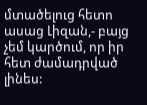մտածելուց հետո ասաց Լիզան,- բայց չեմ կարծում, որ իր հետ ժամադրված լինես: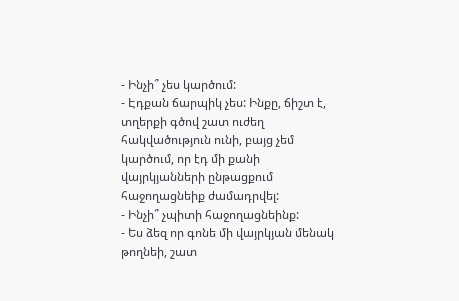- Ինչի՞ չես կարծում:
- Էդքան ճարպիկ չես: Ինքը, ճիշտ է, տղերքի գծով շատ ուժեղ հակվածություն ունի, բայց չեմ կարծում, որ էդ մի քանի վայրկյանների ընթացքում հաջողացնեիք ժամադրվել:
- Ինչի՞ չպիտի հաջողացնեինք:
- Ես ձեզ որ գոնե մի վայրկյան մենակ թողնեի, շատ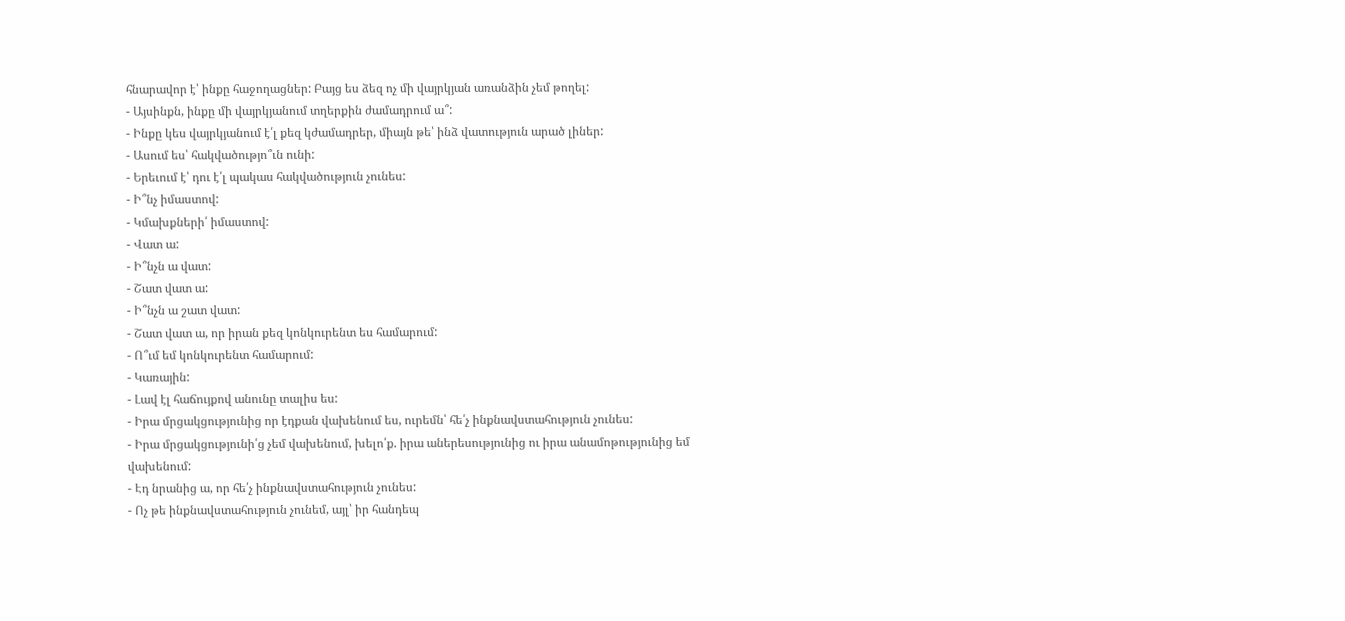հնարավոր է՝ ինքը հաջողացներ: Բայց ես ձեզ ոչ մի վայրկյան առանձին չեմ թողել:
- Այսինքն, ինքը մի վայրկյանում տղերքին ժամադրում ա՞:
- Ինքը կես վայրկյանում է՛լ քեզ կժամադրեր, միայն թե՝ ինձ վատություն արած լիներ:
- Ասում ես՝ հակվածությո՞ւն ունի:
- Երեւում է՝ դու է՛լ պակաս հակվածություն չունես:
- Ի՞նչ իմաստով:
- Կմախքների՛ իմաստով:
- Վատ ա:
- Ի՞նչն ա վատ:
- Շատ վատ ա:
- Ի՞նչն ա շատ վատ:
- Շատ վատ ա, որ իրան քեզ կոնկուրենտ ես համարում:
- Ո՞ւմ եմ կոնկուրենտ համարում:
- Կառային:
- Լավ էլ հաճույքով անունը տալիս ես:
- Իրա մրցակցությունից որ էդքան վախենում ես, ուրեմն՝ հե՛չ ինքնավստահություն չունես:
- Իրա մրցակցությունի՛ց չեմ վախենում, խելո՛ք. իրա աներեսությունից ու իրա անամոթությունից եմ վախենում:
- Էդ նրանից ա, որ հե՛չ ինքնավստահություն չունես:
- Ոչ թե ինքնավստահություն չունեմ, այլ՝ իր հանդեպ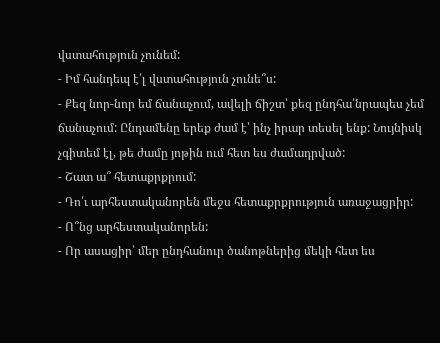վստահություն չունեմ:
- Իմ հանդեպ է՛լ վստահություն չունե՞ս:
- Քեզ նոր-նոր եմ ճանաչում, ավելի ճիշտ՝ քեզ ընդհա՛նրապես չեմ ճանաչում: Ընդամենը երեք ժամ է՝ ինչ իրար տեսել ենք: Նույնիսկ չգիտեմ էլ, թե ժամը յոթին ում հետ ես ժամադրված:
- Շատ ա՞ հետաքրքրում:
- Դո՛ւ արհեստականորեն մեջս հետաքրքրություն առաջացրիր:
- Ո՞նց արհեստականորեն:
- Որ ասացիր՝ մեր ընդհանուր ծանոթներից մեկի հետ ես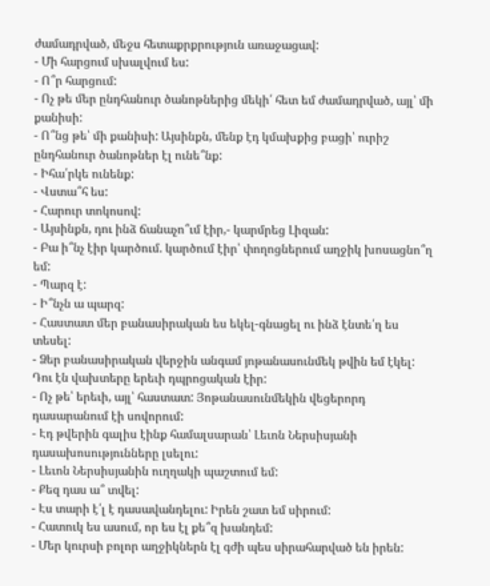ժամադրված, մեջս հետաքրքրություն առաջացավ:
- Մի հարցում սխալվում ես:
- Ո՞ր հարցում:
- Ոչ թե մեր ընդհանուր ծանոթներից մեկի՛ հետ եմ ժամադրված, այլ՝ մի քանիսի:
- Ո՞նց թե՝ մի քանիսի: Այսինքն, մենք էդ կմախքից բացի՝ ուրիշ ընդհանուր ծանոթներ էլ ունե՞նք:
- Իհա՛րկե ունենք:
- Վստա՞հ ես:
- Հարուր տոկոսով:
- Այսինքն, դու ինձ ճանաչո՞ւմ էիր,- կարմրեց Լիզան:
- Բա ի՞նչ էիր կարծում. կարծում էիր՝ փողոցներում աղջիկ խոսացնո՞ղ եմ:
- Պարզ է:
- Ի՞նչն ա պարզ:
- Հաստատ մեր բանասիրական ես եկել-գնացել ու ինձ էնտե՛ղ ես տեսել:
- Ձեր բանասիրական վերջին անգամ յոթանասունմեկ թվին եմ էկել: Դու էն վախտերը երեւի դպրոցական էիր:
- Ոչ թե՝ երեւի, այլ՝ հաստատ: Յոթանասունմեկին վեցերորդ դասարանում էի սովորում:
- Էդ թվերին գալիս էինք համալսարան՝ Լեւոն Ներսիսյանի դասախոսությունները լսելու:
- Լեւոն Ներսիսյանին ուղղակի պաշտում եմ:
- Քեզ դաս ա՞ տվել:
- Էս տարի է՛լ է դասավանդելու: Իրեն շատ եմ սիրում:
- Հատուկ ես ասում, որ ես էլ քե՞զ խանդեմ:
- Մեր կուրսի բոլոր աղջիկներն էլ գժի պես սիրահարված են իրեն: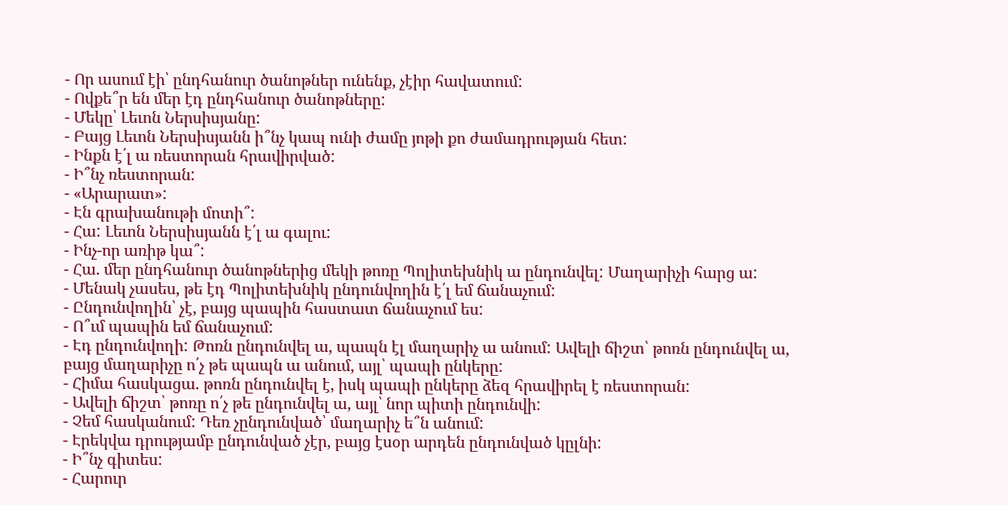- Որ ասում էի՝ ընդհանուր ծանոթներ ունենք, չէիր հավատում:
- Ովքե՞ր են մեր էդ ընդհանուր ծանոթները:
- Մեկը՝ Լեւոն Ներսիսյանը:
- Բայց Լեւոն Ներսիսյանն ի՞նչ կապ ունի ժամը յոթի քո ժամադրության հետ:
- Ինքն է՛լ ա ռեստորան հրավիրված:
- Ի՞նչ ռեստորան:
- «Արարատ»:
- Էն գրախանութի մոտի՞:
- Հա: Լեւոն Ներսիսյանն է՛լ ա գալու:
- Ինչ-որ առիթ կա՞:
- Հա. մեր ընդհանուր ծանոթներից մեկի թոռը Պոլիտեխնիկ ա ընդունվել: Մաղարիչի հարց ա:
- Մենակ չասես, թե էդ Պոլիտեխնիկ ընդունվողին է՛լ եմ ճանաչում:
- Ընդունվողին՝ չէ, բայց պապին հաստատ ճանաչում ես:
- Ո՞ւմ պապին եմ ճանաչում:
- Էդ ընդունվողի: Թոռն ընդունվել ա, պապն էլ մաղարիչ ա անում: Ավելի ճիշտ՝ թոռն ընդունվել ա, բայց մաղարիչը ո՛չ թե պապն ա անում, այլ՝ պապի ընկերը:
- Հիմա հասկացա. թոռն ընդունվել է, իսկ պապի ընկերը ձեզ հրավիրել է ռեստորան:
- Ավելի ճիշտ՝ թոռը ո՛չ թե ընդունվել ա, այլ՝ նոր պիտի ընդունվի:
- Չեմ հասկանում: Դեռ չընդունված՝ մաղարիչ ե՞ն անում:
- Էրեկվա դրությամբ ընդունված չէր, բայց էսօր արդեն ընդունված կըլնի:
- Ի՞նչ գիտես:
- Հարուր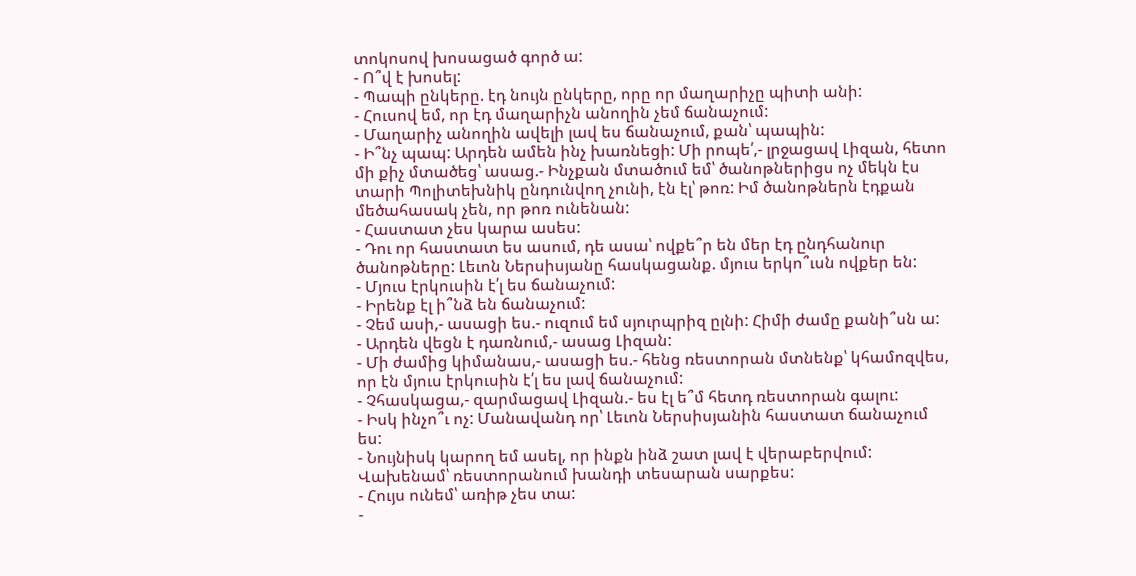տոկոսով խոսացած գործ ա:
- Ո՞վ է խոսել:
- Պապի ընկերը. էդ նույն ընկերը, որը որ մաղարիչը պիտի անի:
- Հուսով եմ, որ էդ մաղարիչն անողին չեմ ճանաչում:
- Մաղարիչ անողին ավելի լավ ես ճանաչում, քան՝ պապին:
- Ի՞նչ պապ: Արդեն ամեն ինչ խառնեցի: Մի րոպե՛,- լրջացավ Լիզան, հետո մի քիչ մտածեց՝ ասաց.- Ինչքան մտածում եմ՝ ծանոթներիցս ոչ մեկն էս տարի Պոլիտեխնիկ ընդունվող չունի, էն էլ՝ թոռ: Իմ ծանոթներն էդքան մեծահասակ չեն, որ թոռ ունենան:
- Հաստատ չես կարա ասես:
- Դու որ հաստատ ես ասում, դե ասա՝ ովքե՞ր են մեր էդ ընդհանուր ծանոթները: Լեւոն Ներսիսյանը հասկացանք. մյուս երկո՞ւսն ովքեր են:
- Մյուս էրկուսին է՛լ ես ճանաչում:
- Իրենք էլ ի՞նձ են ճանաչում:
- Չեմ ասի,- ասացի ես.- ուզում եմ սյուրպրիզ ըլնի: Հիմի ժամը քանի՞սն ա:
- Արդեն վեցն է դառնում,- ասաց Լիզան:
- Մի ժամից կիմանաս,- ասացի ես.- հենց ռեստորան մտնենք՝ կհամոզվես, որ էն մյուս էրկուսին է՛լ ես լավ ճանաչում:
- Չհասկացա,- զարմացավ Լիզան.- ես էլ ե՞մ հետդ ռեստորան գալու:
- Իսկ ինչո՞ւ ոչ: Մանավանդ որ՝ Լեւոն Ներսիսյանին հաստատ ճանաչում ես:
- Նույնիսկ կարող եմ ասել, որ ինքն ինձ շատ լավ է վերաբերվում: Վախենամ՝ ռեստորանում խանդի տեսարան սարքես:
- Հույս ունեմ՝ առիթ չես տա:
-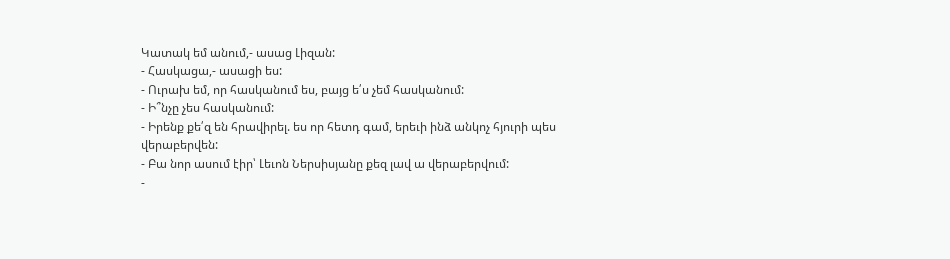Կատակ եմ անում,- ասաց Լիզան:
- Հասկացա,- ասացի ես:
- Ուրախ եմ, որ հասկանում ես, բայց ե՛ս չեմ հասկանում:
- Ի՞նչը չես հասկանում:
- Իրենք քե՛զ են հրավիրել. ես որ հետդ գամ, երեւի ինձ անկոչ հյուրի պես վերաբերվեն:
- Բա նոր ասում էիր՝ Լեւոն Ներսիսյանը քեզ լավ ա վերաբերվում:
-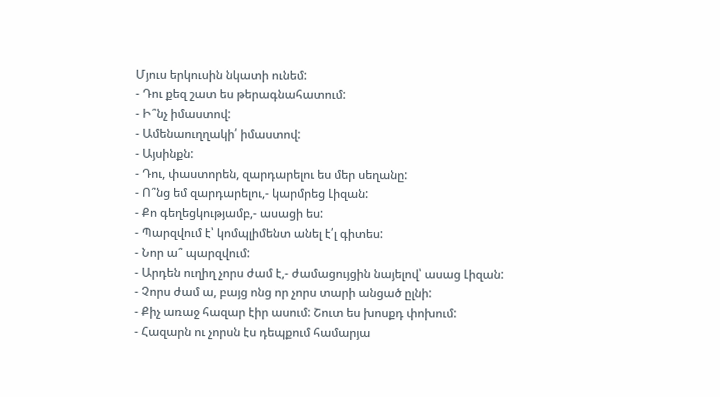Մյուս երկուսին նկատի ունեմ:
- Դու քեզ շատ ես թերագնահատում:
- Ի՞նչ իմաստով:
- Ամենաուղղակի՛ իմաստով:
- Այսինքն:
- Դու, փաստորեն, զարդարելու ես մեր սեղանը:
- Ո՞նց եմ զարդարելու,- կարմրեց Լիզան:
- Քո գեղեցկությամբ,- ասացի ես:
- Պարզվում է՝ կոմպլիմենտ անել է՛լ գիտես:
- Նոր ա՞ պարզվում:
- Արդեն ուղիղ չորս ժամ է,- ժամացույցին նայելով՝ ասաց Լիզան:
- Չորս ժամ ա, բայց ոնց որ չորս տարի անցած ըլնի:
- Քիչ առաջ հազար էիր ասում: Շուտ ես խոսքդ փոխում:
- Հազարն ու չորսն էս դեպքում համարյա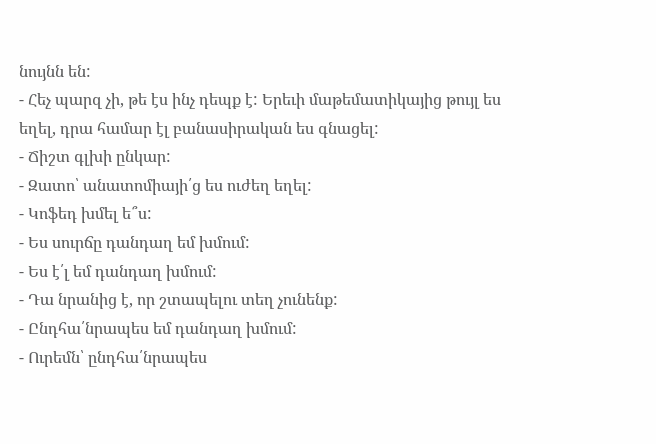նույնն են:
- Հեչ պարզ չի, թե էս ինչ դեպք է: Երեւի մաթեմատիկայից թույլ ես եղել, դրա համար էլ բանասիրական ես գնացել:
- Ճիշտ գլխի ընկար:
- Զատո՝ անատոմիայի՛ց ես ուժեղ եղել:
- Կոֆեդ խմել ե՞ս:
- Ես սուրճը դանդաղ եմ խմում:
- Ես է՛լ եմ դանդաղ խմում:
- Դա նրանից է, որ շտապելու տեղ չունենք:
- Ընդհա՛նրապես եմ դանդաղ խմում:
- Ուրեմն՝ ընդհա՛նրապես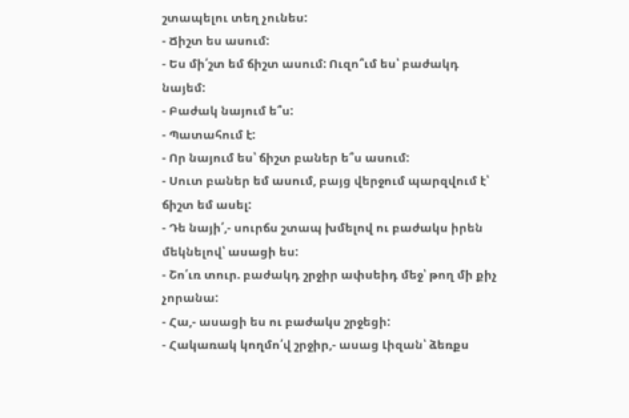շտապելու տեղ չունես:
- Ճիշտ ես ասում:
- Ես մի՛շտ եմ ճիշտ ասում: Ուզո՞ւմ ես՝ բաժակդ նայեմ:
- Բաժակ նայում ե՞ս:
- Պատահում է:
- Որ նայում ես՝ ճիշտ բաներ ե՞ս ասում:
- Սուտ բաներ եմ ասում, բայց վերջում պարզվում է՝ ճիշտ եմ ասել:
- Դե նայի՛,- սուրճս շտապ խմելով ու բաժակս իրեն մեկնելով՝ ասացի ես:
- Շո՛ւռ տուր. բաժակդ շրջիր ափսեիդ մեջ՝ թող մի քիչ չորանա:
- Հա,- ասացի ես ու բաժակս շրջեցի:
- Հակառակ կողմո՛վ շրջիր,- ասաց Լիզան՝ ձեռքս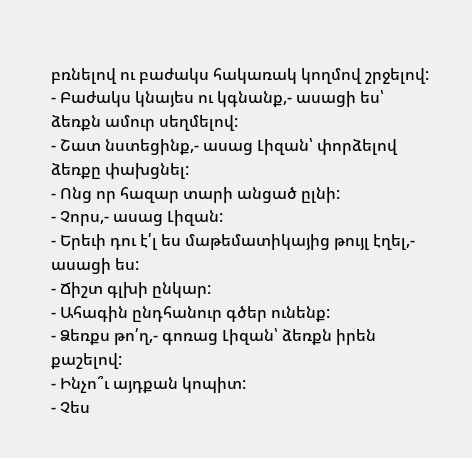բռնելով ու բաժակս հակառակ կողմով շրջելով:
- Բաժակս կնայես ու կգնանք,- ասացի ես՝ ձեռքն ամուր սեղմելով:
- Շատ նստեցինք,- ասաց Լիզան՝ փորձելով ձեռքը փախցնել:
- Ոնց որ հազար տարի անցած ըլնի:
- Չորս,- ասաց Լիզան:
- Երեւի դու է՛լ ես մաթեմատիկայից թույլ էղել,- ասացի ես:
- Ճիշտ գլխի ընկար:
- Ահագին ընդհանուր գծեր ունենք:
- Ձեռքս թո՛ղ,- գոռաց Լիզան՝ ձեռքն իրեն քաշելով:
- Ինչո՞ւ այդքան կոպիտ:
- Չես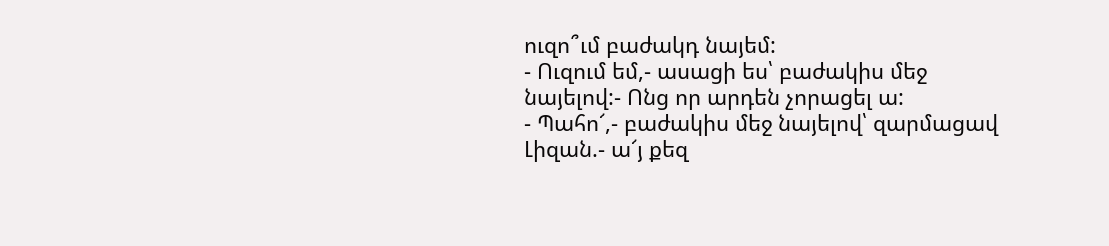ուզո՞ւմ բաժակդ նայեմ:
- Ուզում եմ,- ասացի ես՝ բաժակիս մեջ նայելով:- Ոնց որ արդեն չորացել ա:
- Պահո՜,- բաժակիս մեջ նայելով՝ զարմացավ Լիզան.- ա՜յ քեզ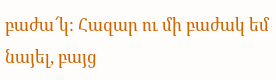բաժա՜կ: Հազար ու մի բաժակ եմ նայել, բայց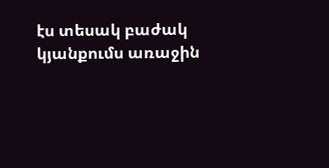էս տեսակ բաժակ կյանքումս առաջին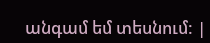անգամ եմ տեսնում: |